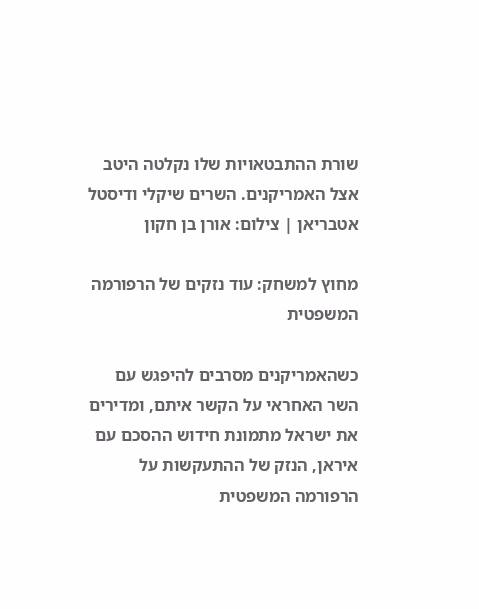שורת ההתבטאויות שלו נקלטה היטב אצל האמריקנים. השרים שיקלי ודיסטל אטבריאן | צילום: אורן בן חקון

מחוץ למשחק: עוד נזקים של הרפורמה המשפטית

כשהאמריקנים מסרבים להיפגש עם השר האחראי על הקשר איתם, ומדירים את ישראל מתמונת חידוש ההסכם עם איראן, הנזק של ההתעקשות על הרפורמה המשפטית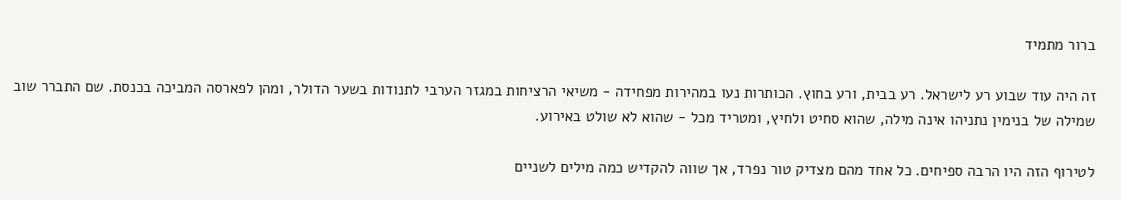ברור מתמיד

זה היה עוד שבוע רע לישראל. רע בבית, ורע בחוץ. הכותרות נעו במהירות מפחידה - משיאי הרציחות במגזר הערבי לתנודות בשער הדולר, ומהן לפארסה המביכה בכנסת. שם התברר שוב שמילה של בנימין נתניהו אינה מילה, שהוא סחיט ולחיץ, ומטריד מכל - שהוא לא שולט באירוע.

לטירוף הזה היו הרבה ספיחים. כל אחד מהם מצדיק טור נפרד, אך שווה להקדיש כמה מילים לשניים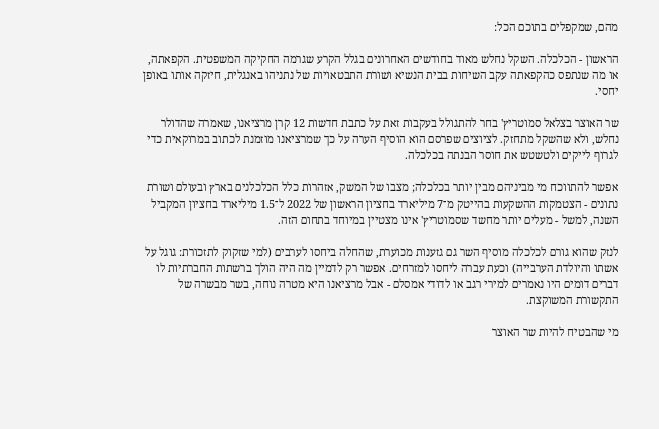מהם, שמקפלים בתוכם הכל:

הראשון - הכלכלה. השקל נחלש מאוד בחודשים האחרונים בגלל הקרע שגרמה החקיקה המשפטית. הקפאתה, או מה שנתפס כהקפאתה עקב השיחות בבית הנשיא ושורת התבטאויות של נתניהו באנגלית, חיזקה אותו באופן יחסי.

שר האוצר בצלאל סמוטריץ' בחר להתגולל בעקבות זאת על כתבת חדשות 12 קרן מרציאנו, שאמרה שהדולר נחלש, ולא שהשקל מתחזק. לציוצים שפרסם הוא הוסיף הערה על כך שמרציאנו מוזמנת לכתוב במרוקאית כדי לגרוף לייקים ולטשטש את חוסר הבנתה בכלכלה.

אפשר להתווכח מי מביניהם מבין יותר בכלכלה; מצבו של המשק, אזהרות כלל הכלכלנים בארץ ובעולם ושורת נתונים - הצטמקות ההשקעות בהייטק מ־7 מיליארד בחציון הראשון של 2022 ל־1.5 מיליארד בחציון המקביל השנה, למשל - מעלים יותר מחשד שסמוטריץ' אינו מצטיין במיוחד בתחום הזה.

לנזק שהוא גורם לכלכלה מוסיף השר גם גזענות מכוערת, שהחלה ביחסו לערבים (למי שזקוק לתזכורת: גוגל על אשתו והיולדת הערבייה) וכעת עברה ליחסו למזרחים. אפשר רק לדמיין מה היה הולך ברשתות החברתיות לו דברים דומים היו נאמרים למירי רגב או לדודי אמסלם - אבל מרציאנו היא מטרה נוחה, בשר מבשרה של התקשורת המשוקצת.

מי שהבטיח להיות שר האוצר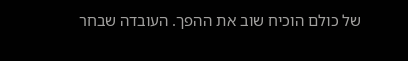של כולם הוכיח שוב את ההפך. העובדה שבחר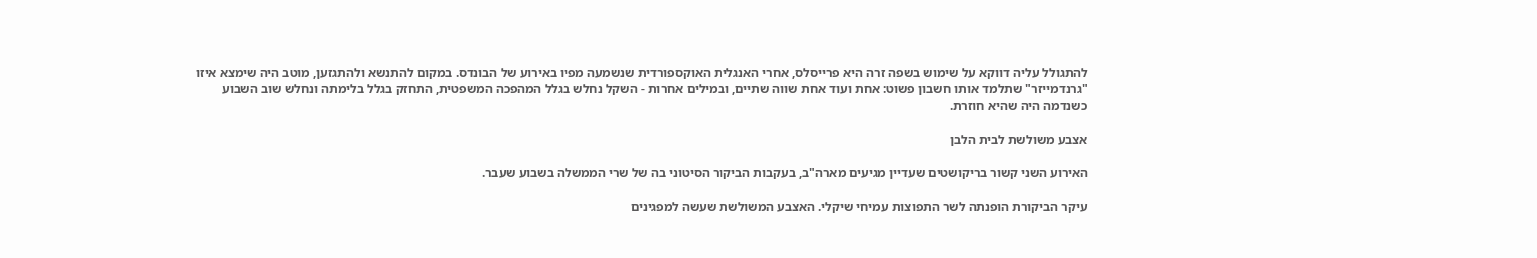להתגולל עליה דווקא על שימוש בשפה זרה היא פרייסלס, אחרי האנגלית האוקספורדית שנשמעה מפיו באירוע של הבונדס. במקום להתנשא ולהתגזען, מוטב היה שימצא איזו "גרנדמייזר" שתלמד אותו חשבון פשוט: אחת ועוד אחת שווה שתיים, ובמילים אחרות - השקל נחלש בגלל המהפכה המשפטית, התחזק בגלל בלימתה ונחלש שוב השבוע כשנדמה היה שהיא חוזרת.

אצבע משולשת לבית הלבן

האירוע השני קשור בריקושטים שעדיין מגיעים מארה"ב, בעקבות הביקור הסיטוני בה של שרי הממשלה בשבוע שעבר.

עיקר הביקורת הופנתה לשר התפוצות עמיחי שיקלי. האצבע המשולשת שעשה למפגינים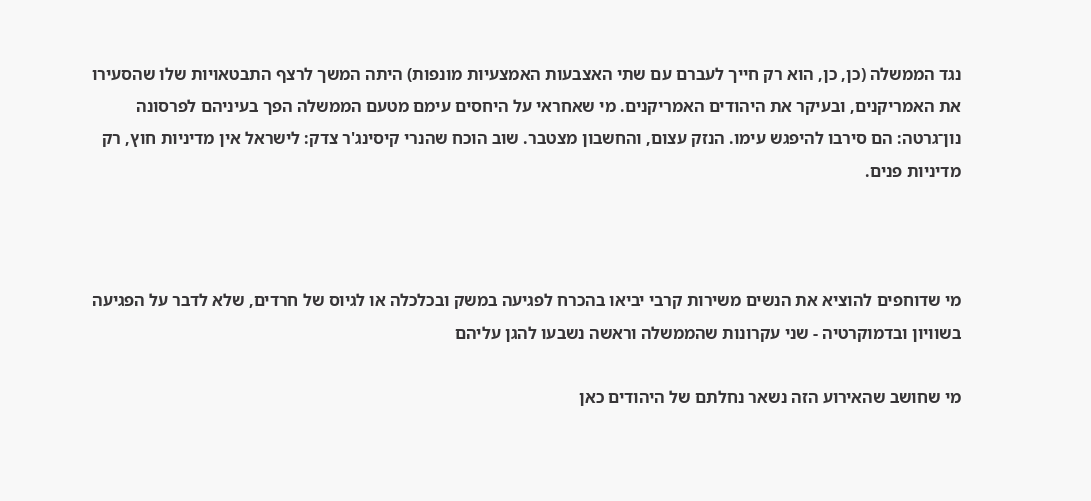נגד הממשלה (כן, כן, הוא רק חייך לעברם עם שתי האצבעות האמצעיות מונפות) היתה המשך לרצף התבטאויות שלו שהסעירו את האמריקנים, ובעיקר את היהודים האמריקנים. מי שאחראי על היחסים עימם מטעם הממשלה הפך בעיניהם לפרסונה נון־גרטה: הם סירבו להיפגש עימו. הנזק עצום, והחשבון מצטבר. שוב הוכח שהנרי קיסינג'ר צדק: לישראל אין מדיניות חוץ, רק מדיניות פנים.



מי שדוחפים להוציא את הנשים משירות קרבי יביאו בהכרח לפגיעה במשק ובכלכלה או לגיוס של חרדים, שלא לדבר על הפגיעה בשוויון ובדמוקרטיה - שני עקרונות שהממשלה וראשה נשבעו להגן עליהם

מי שחושב שהאירוע הזה נשאר נחלתם של היהודים כאן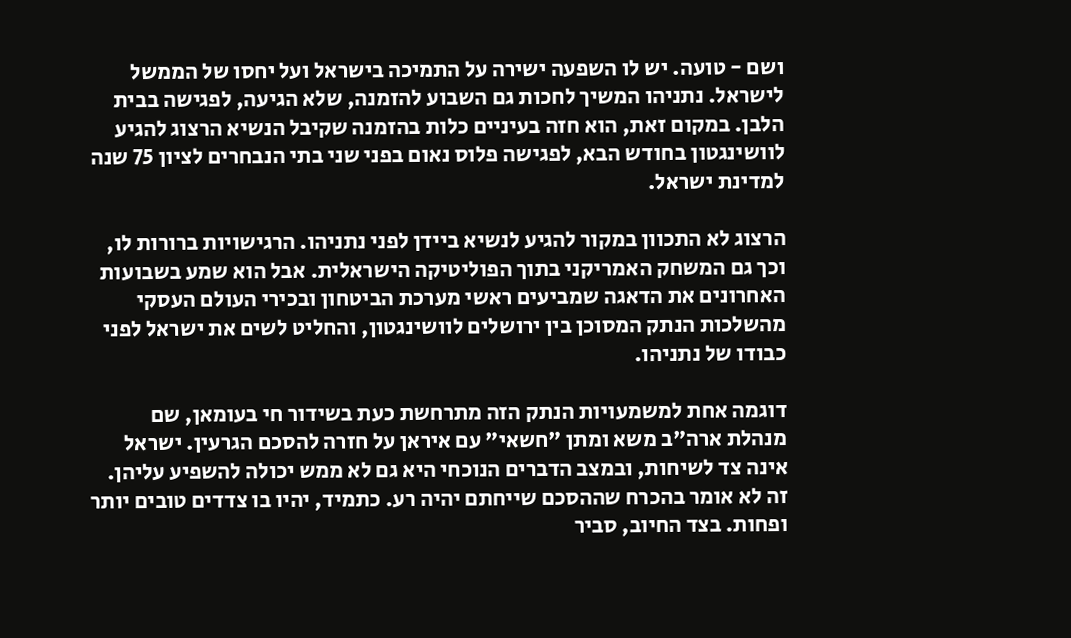ושם - טועה. יש לו השפעה ישירה על התמיכה בישראל ועל יחסו של הממשל לישראל. נתניהו המשיך לחכות גם השבוע להזמנה, שלא הגיעה, לפגישה בבית הלבן. במקום זאת, הוא חזה בעיניים כלות בהזמנה שקיבל הנשיא הרצוג להגיע לוושינגטון בחודש הבא, לפגישה פלוס נאום בפני שני בתי הנבחרים לציון 75 שנה למדינת ישראל.

הרצוג לא התכוון במקור להגיע לנשיא ביידן לפני נתניהו. הרגישויות ברורות לו, וכך גם המשחק האמריקני בתוך הפוליטיקה הישראלית. אבל הוא שמע בשבועות האחרונים את הדאגה שמביעים ראשי מערכת הביטחון ובכירי העולם העסקי מהשלכות הנתק המסוכן בין ירושלים לוושינגטון, והחליט לשים את ישראל לפני כבודו של נתניהו.

דוגמה אחת למשמעויות הנתק הזה מתרחשת כעת בשידור חי בעומאן, שם מנהלת ארה"ב משא ומתן "חשאי" עם איראן על חזרה להסכם הגרעין. ישראל אינה צד לשיחות, ובמצב הדברים הנוכחי היא גם לא ממש יכולה להשפיע עליהן. זה לא אומר בהכרח שההסכם שייחתם יהיה רע. כתמיד, יהיו בו צדדים טובים יותר ופחות. בצד החיוב, סביר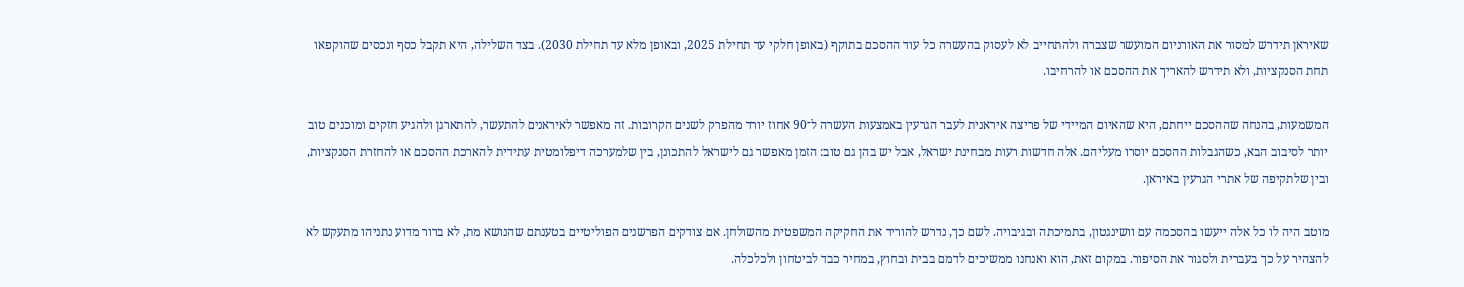שאיראן תידרש למסור את האורניום המועשר שצברה ולהתחייב לא לעסוק בהעשרה כל עוד ההסכם בתוקף (באופן חלקי עד תחילת 2025, ובאופן מלא עד תחילת 2030). בצד השלילה, היא תקבל כסף ונכסים שהוקפאו תחת הסנקציות, ולא תידרש להאריך את ההסכם או להרחיבו.

המשמעות, בהנחה שההסכם ייחתם, היא שהאיום המיידי של פריצה איראנית לעבר הגרעין באמצעות העשרה ל־90 אחוז יורד מהפרק לשנים הקרובות. זה מאפשר לאיראנים להתעשר, להתארגן ולהגיע חזקים ומוכנים טוב יותר לסיבוב הבא, כשהגבלות ההסכם יוסרו מעליהם. אלה חדשות רעות מבחינת ישראל, אבל יש בהן גם טוב: הזמן מאפשר גם לישראל להתכונן, בין שלמערכה דיפלומטית עתידית להארכת ההסכם או להחזרת הסנקציות, ובין שלתקיפה של אתרי הגרעין באיראן.

מוטב היה לו כל אלה ייעשו בהסכמה עם וושינגטון, בתמיכתה ובגיבויה. לשם כך, נדרש להוריד את החקיקה המשפטית מהשולחן. אם צודקים הפרשנים הפוליטיים בטענתם שהנושא מת, לא ברור מדוע נתניהו מתעקש לא להצהיר על כך בעברית ולסגור את הסיפור. במקום זאת, הוא ואנחנו ממשיכים לדמם בבית ובחוץ, במחיר כבד לביטחון ולכלכלה.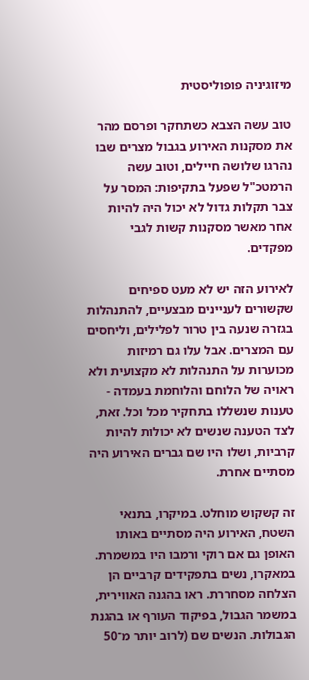מיזוגיניה פופוליסטית

טוב עשה הצבא כשתחקר ופרסם מהר את מסקנות האירוע בגבול מצרים שבו נהרגו שלושה חיילים, וטוב עשה הרמטכ"ל שפעל בתקיפות: המסר על צבר תקלות גדול לא יכול היה להיות אחר מאשר מסקנות קשות לגבי מפקדים.

לאירוע הזה יש לא מעט ספיחים שקשורים לעניינים מבצעיים, להתנהלות בגזרה שנעה בין טרור לפלילים, וליחסים עם המצרים. אבל עלו גם רמיזות מכוערות על התנהלות לא מקצועית ולא ראויה של הלוחם והלוחמת בעמדה - טענות שנשללו בתחקיר מכל וכל. זאת, לצד הטענה שנשים לא יכולות להיות קרביות, ושלו היו שם גברים האירוע היה מסתיים אחרת.

זה קשקוש מוחלט. במיקרו, בתנאי השטח, האירוע היה מסתיים באותו האופן גם אם רוקי ורמבו היו במשמרת. במאקרו, נשים בתפקידים קרביים הן הצלחה מסחררת. ראו בהגנה האווירית, במשמר הגבול, בפיקוד העורף או בהגנת הגבולות. הנשים שם (לרוב יותר מ־50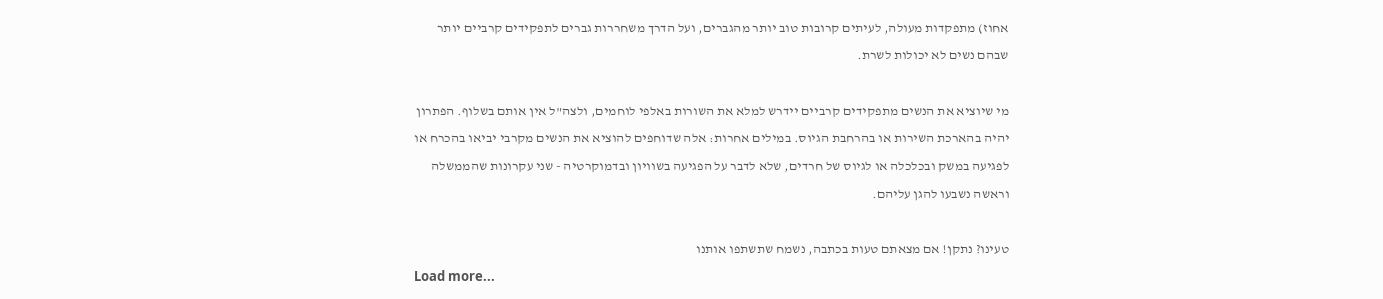אחוז) מתפקדות מעולה, לעיתים קרובות טוב יותר מהגברים, ועל הדרך משחררות גברים לתפקידים קרביים יותר שבהם נשים לא יכולות לשרת.

מי שיוציא את הנשים מתפקידים קרביים יידרש למלא את השורות באלפי לוחמים, ולצה"ל אין אותם בשלוף. הפתרון יהיה בהארכת השירות או בהרחבת הגיוס. במילים אחרות: אלה שדוחפים להוציא את הנשים מקרבי יביאו בהכרח או לפגיעה במשק ובכלכלה או לגיוס של חרדים, שלא לדבר על הפגיעה בשוויון ובדמוקרטיה - שני עקרונות שהממשלה וראשה נשבעו להגן עליהם.

טעינו? נתקן! אם מצאתם טעות בכתבה, נשמח שתשתפו אותנו
Load more...